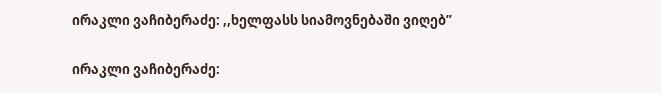ირაკლი ვაჩიბერაძე: ,,ხელფასს სიამოვნებაში ვიღებ”

ირაკლი ვაჩიბერაძე: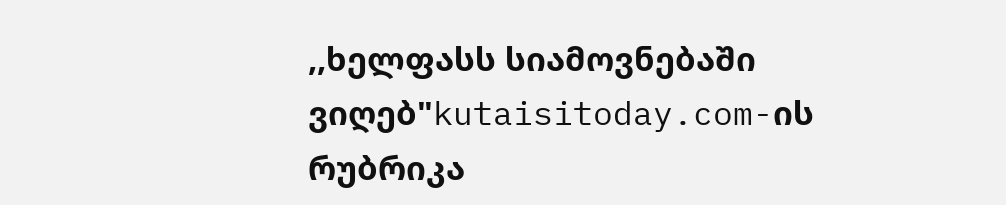,,ხელფასს სიამოვნებაში ვიღებ"kutaisitoday.com-ის რუბრიკა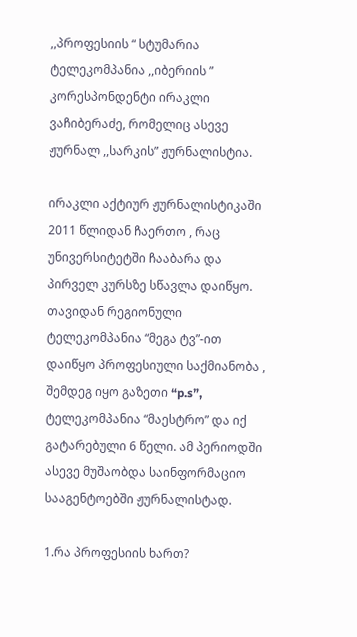,,პროფესიის “ სტუმარია ტელეკომპანია ,,იბერიის ” კორესპონდენტი ირაკლი ვაჩიბერაძე, რომელიც ასევე ჟურნალ ,,სარკის” ჟურნალისტია.

ირაკლი აქტიურ ჟურნალისტიკაში 2011 წლიდან ჩაერთო , რაც უნივერსიტეტში ჩააბარა და პირველ კურსზე სწავლა დაიწყო. თავიდან რეგიონული ტელეკომპანია “მეგა ტვ”-ით დაიწყო პროფესიული საქმიანობა , შემდეგ იყო გაზეთი “p.s”, ტელეკომპანია “მაესტრო” და იქ გატარებული 6 წელი. ამ პერიოდში ასევე მუშაობდა საინფორმაციო სააგენტოებში ჟურნალისტად.

1.რა პროფესიის ხართ?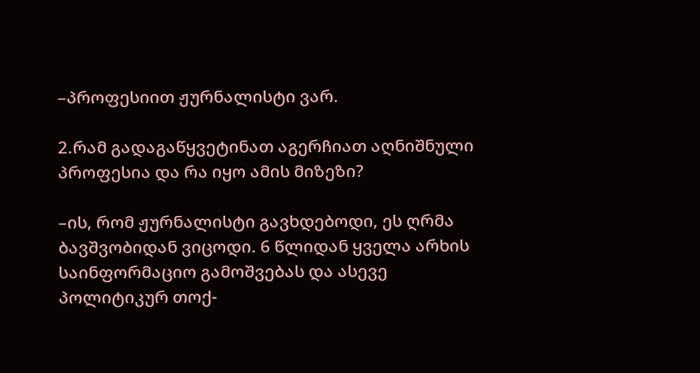–პროფესიით ჟურნალისტი ვარ.

2.რამ გადაგაწყვეტინათ აგერჩიათ აღნიშნული პროფესია და რა იყო ამის მიზეზი?

–ის, რომ ჟურნალისტი გავხდებოდი, ეს ღრმა ბავშვობიდან ვიცოდი. 6 წლიდან ყველა არხის საინფორმაციო გამოშვებას და ასევე პოლიტიკურ თოქ-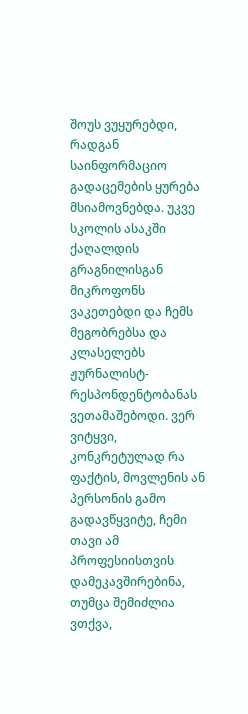შოუს ვუყურებდი, რადგან საინფორმაციო გადაცემების ყურება მსიამოვნებდა. უკვე სკოლის ასაკში ქაღალდის გრაგნილისგან მიკროფონს ვაკეთებდი და ჩემს მეგობრებსა და კლასელებს ჟურნალისტ-რესპონდენტობანას ვეთამაშებოდი. ვერ ვიტყვი, კონკრეტულად რა ფაქტის, მოვლენის ან პერსონის გამო გადავწყვიტე, ჩემი თავი ამ პროფესიისთვის დამეკავშირებინა, თუმცა შემიძლია ვთქვა,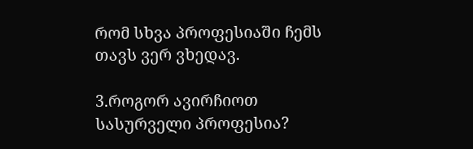რომ სხვა პროფესიაში ჩემს თავს ვერ ვხედავ.

3.როგორ ავირჩიოთ სასურველი პროფესია?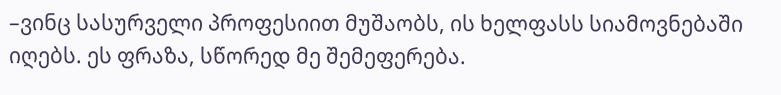–ვინც სასურველი პროფესიით მუშაობს, ის ხელფასს სიამოვნებაში იღებს. ეს ფრაზა, სწორედ მე შემეფერება.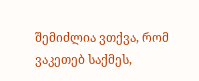შემიძლია ვთქვა, რომ ვაკეთებ საქმეს,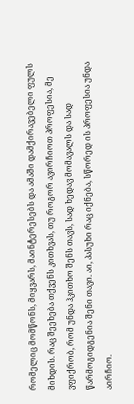რომელიც მომწონს, მიყვარს, მაინტერესებს და ამაში დამქირავებელი ფულს მიხდის. რაც შეეხება თქვენს კითხვას, თუ როგორ ავირჩიოთ პროფესია, მე ვფიქრობ, რომ უნდა ჰკითხო შენს თავს, სად ხედავ მომავალს და სად წარმოგიდგენია შენი თავი. აი, პასუხი რაც იქნება, სწორედ ის პროფესია უნდა აირჩიო.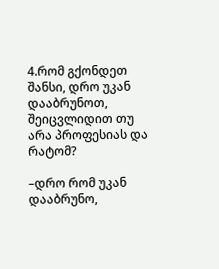4.რომ გქონდეთ შანსი, დრო უკან დააბრუნოთ, შეიცვლიდით თუ არა პროფესიას და რატომ?

–დრო რომ უკან დააბრუნო,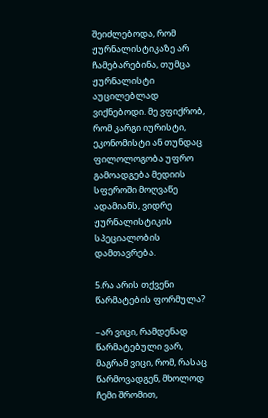შეიძლებოდა, რომ ჟურნალისტიკაზე არ ჩამებარებინა, თუმცა ჟურნალისტი აუცილებლად ვიქნებოდი. მე ვფიქრობ, რომ კარგი იურისტი, ეკონომისტი ან თუნდაც ფილოლოგობა უფრო გამოადგება მედიის სფეროში მოღვაწე ადამიანს, ვიდრე ჟურნალისტიკის სპეციალობის დამთავრება.

5.რა არის თქვენი წარმატების ფორმულა?

–არ ვიცი, რამდენად წარმატებული ვარ, მაგრამ ვიცი, რომ, რასაც წარმოვადგენ, მხოლოდ ჩემი შრომით,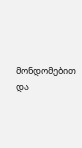მონდომებით და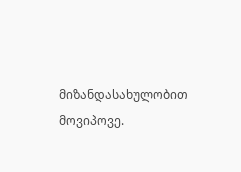მიზანდასახულობით მოვიპოვე.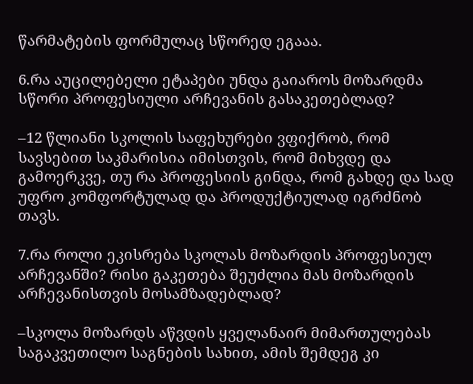წარმატების ფორმულაც სწორედ ეგააა.

6.რა აუცილებელი ეტაპები უნდა გაიაროს მოზარდმა სწორი პროფესიული არჩევანის გასაკეთებლად?

–12 წლიანი სკოლის საფეხურები ვფიქრობ, რომ სავსებით საკმარისია იმისთვის, რომ მიხვდე და გამოერკვე, თუ რა პროფესიის გინდა, რომ გახდე და სად უფრო კომფორტულად და პროდუქტიულად იგრძნობ თავს.

7.რა როლი ეკისრება სკოლას მოზარდის პროფესიულ არჩევანში? რისი გაკეთება შეუძლია მას მოზარდის არჩევანისთვის მოსამზადებლად?

–სკოლა მოზარდს აწვდის ყველანაირ მიმართულებას საგაკვეთილო საგნების სახით, ამის შემდეგ კი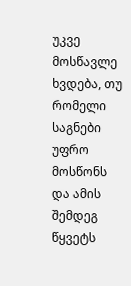უკვე მოსწავლე ხვდება, თუ რომელი საგნები უფრო მოსწონს და ამის შემდეგ წყვეტს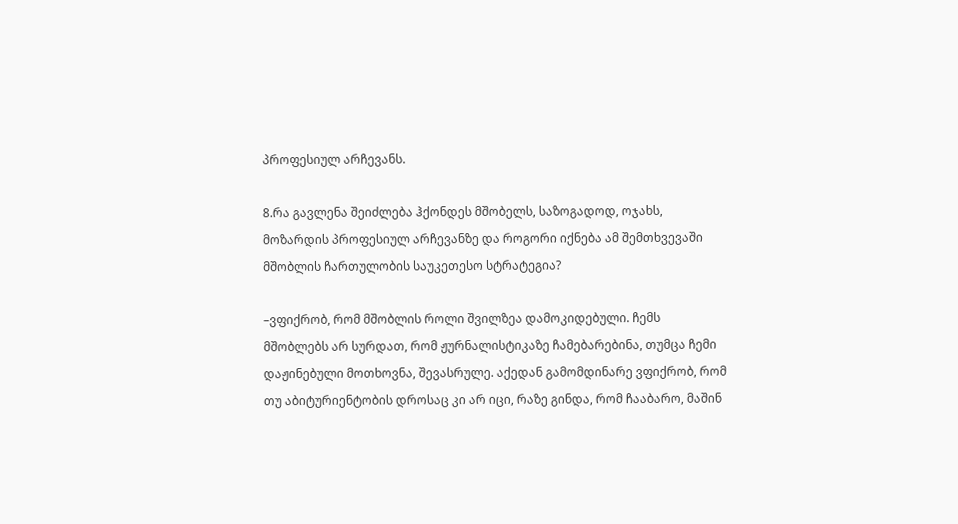პროფესიულ არჩევანს.

8.რა გავლენა შეიძლება ჰქონდეს მშობელს, საზოგადოდ, ოჯახს, მოზარდის პროფესიულ არჩევანზე და როგორი იქნება ამ შემთხვევაში მშობლის ჩართულობის საუკეთესო სტრატეგია?

–ვფიქრობ, რომ მშობლის როლი შვილზეა დამოკიდებული. ჩემს მშობლებს არ სურდათ, რომ ჟურნალისტიკაზე ჩამებარებინა, თუმცა ჩემი დაჟინებული მოთხოვნა, შევასრულე. აქედან გამომდინარე ვფიქრობ, რომ თუ აბიტურიენტობის დროსაც კი არ იცი, რაზე გინდა, რომ ჩააბარო, მაშინ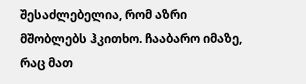შესაძლებელია, რომ აზრი მშობლებს ჰკითხო. ჩააბარო იმაზე, რაც მათ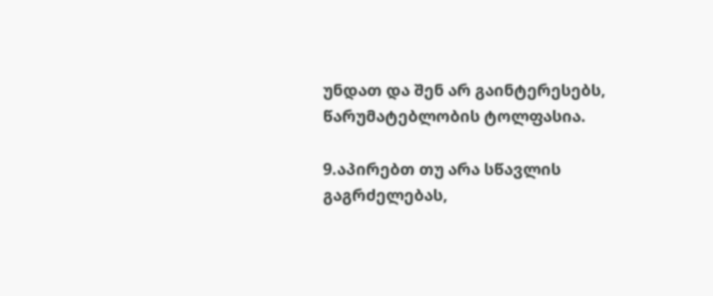უნდათ და შენ არ გაინტერესებს, წარუმატებლობის ტოლფასია.

9.აპირებთ თუ არა სწავლის გაგრძელებას,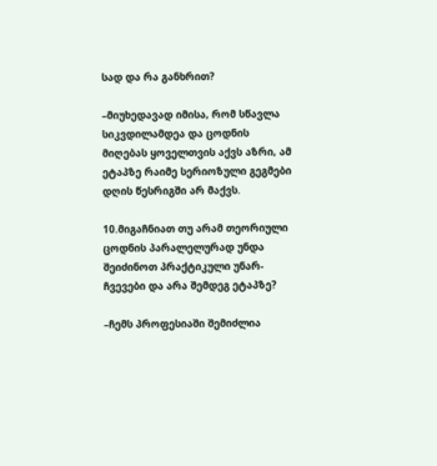სად და რა განხრით?

–მიუხედავად იმისა, რომ სწავლა სიკვდილამდეა და ცოდნის მიღებას ყოველთვის აქვს აზრი, ამ ეტაპზე რაიმე სერიოზული გეგმები დღის წესრიგში არ მაქვს.

10.მიგაჩნიათ თუ არამ თეორიული ცოდნის პარალელურად უნდა შეიძინოთ პრაქტიკული უნარ-ჩვევები და არა შემდეგ ეტაპზე?

–ჩემს პროფესიაში შემიძლია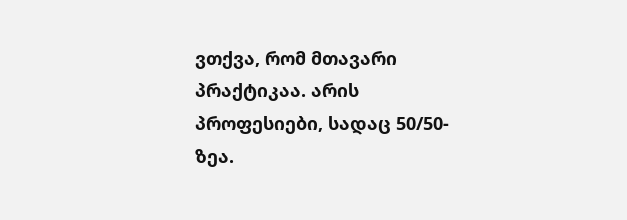ვთქვა, რომ მთავარი პრაქტიკაა. არის პროფესიები, სადაც 50/50-ზეა.